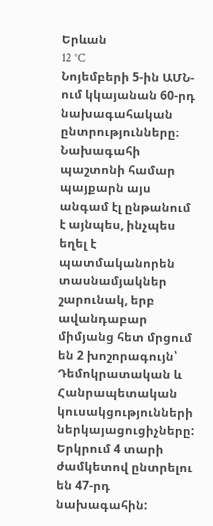Երևան
12 °C
Նոյեմբերի 5-ին ԱՄՆ-ում կկայանան 60-րդ նախագահական ընտրությունները։ Նախագահի պաշտոնի համար պայքարն այս անգամ էլ ընթանում է այնպես, ինչպես եղել է պատմականորեն տասնամյակներ շարունակ, երբ ավանդաբար միմյանց հետ մրցում են 2 խոշորագույն՝ Դեմոկրատական և Հանրապետական կուսակցությունների ներկայացուցիչները:
Երկրում 4 տարի ժամկետով ընտրելու են 47-րդ նախագահին: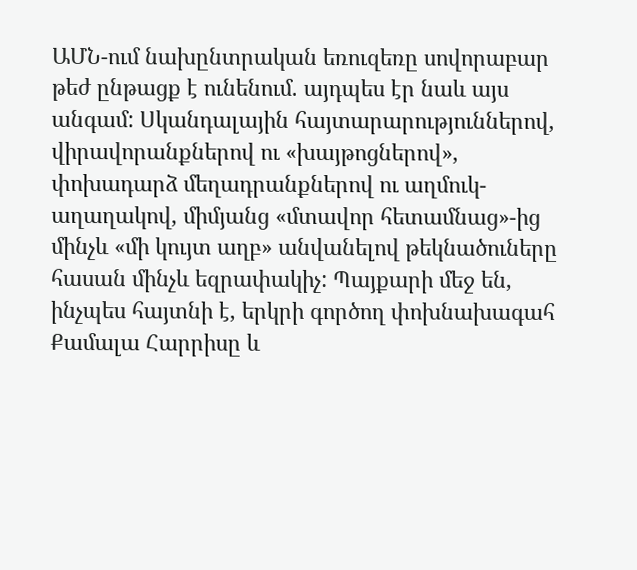ԱՄՆ-ում նախընտրական եռուզեռը սովորաբար թեժ ընթացք է ունենում. այդպես էր նաև այս անգամ: Սկանդալային հայտարարություններով, վիրավորանքներով ու «խայթոցներով», փոխադարձ մեղադրանքներով ու աղմուկ-աղաղակով, միմյանց «մտավոր հետամնաց»-ից մինչև «մի կույտ աղբ» անվանելով թեկնածուները հասան մինչև եզրափակիչ: Պայքարի մեջ են, ինչպես հայտնի է, երկրի գործող փոխնախագահ Քամալա Հարրիսը և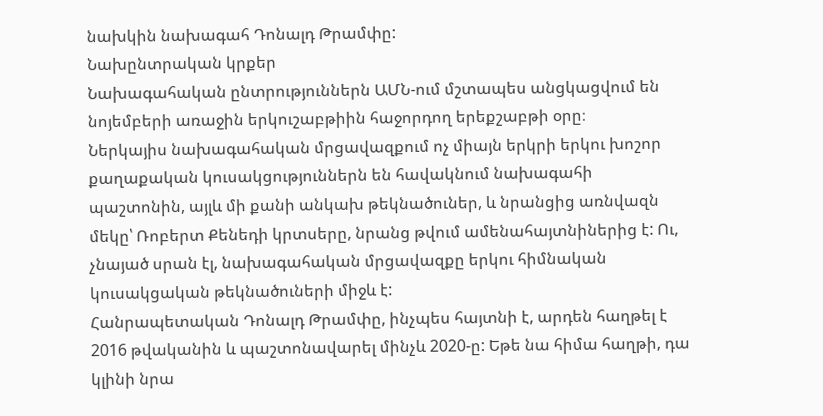նախկին նախագահ Դոնալդ Թրամփը:
Նախընտրական կրքեր
Նախագահական ընտրություններն ԱՄՆ-ում մշտապես անցկացվում են նոյեմբերի առաջին երկուշաբթիին հաջորդող երեքշաբթի օրը։
Ներկայիս նախագահական մրցավազքում ոչ միայն երկրի երկու խոշոր քաղաքական կուսակցություններն են հավակնում նախագահի պաշտոնին, այլև մի քանի անկախ թեկնածուներ, և նրանցից առնվազն մեկը՝ Ռոբերտ Քենեդի կրտսերը, նրանց թվում ամենահայտնիներից է: Ու, չնայած սրան էլ, նախագահական մրցավազքը երկու հիմնական կուսակցական թեկնածուների միջև է:
Հանրապետական Դոնալդ Թրամփը, ինչպես հայտնի է, արդեն հաղթել է 2016 թվականին և պաշտոնավարել մինչև 2020-ը: Եթե նա հիմա հաղթի, դա կլինի նրա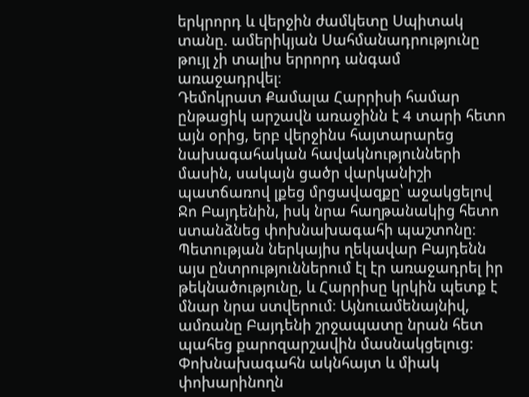երկրորդ և վերջին ժամկետը Սպիտակ տանը. ամերիկյան Սահմանադրությունը թույլ չի տալիս երրորդ անգամ առաջադրվել։
Դեմոկրատ Քամալա Հարրիսի համար ընթացիկ արշավն առաջինն է 4 տարի հետո այն օրից, երբ վերջինս հայտարարեց նախագահական հավակնությունների մասին, սակայն ցածր վարկանիշի պատճառով լքեց մրցավազքը՝ աջակցելով Ջո Բայդենին, իսկ նրա հաղթանակից հետո ստանձնեց փոխնախագահի պաշտոնը։
Պետության ներկայիս ղեկավար Բայդենն այս ընտրություններում էլ էր առաջադրել իր թեկնածությունը, և Հարրիսը կրկին պետք է մնար նրա ստվերում։ Այնուամենայնիվ, ամռանը Բայդենի շրջապատը նրան հետ պահեց քարոզարշավին մասնակցելուց: Փոխնախագահն ակնհայտ և միակ փոխարինողն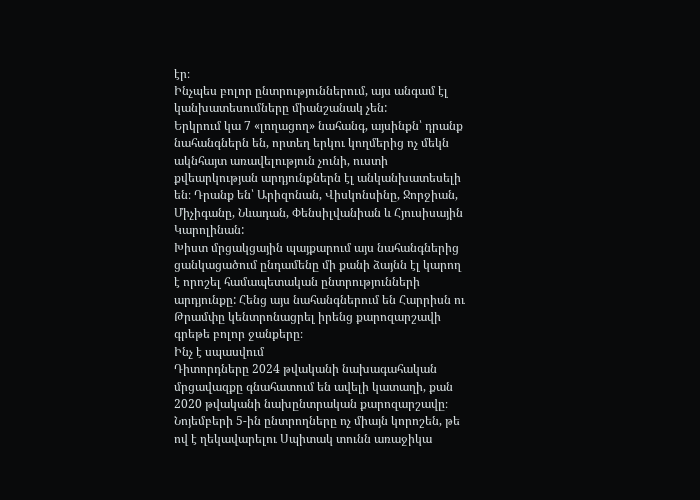էր։
Ինչպես բոլոր ընտրություններում, այս անգամ էլ կանխատեսումները միանշանակ չեն:
Երկրում կա 7 «լողացող» նահանգ, այսինքն՝ դրանք նահանգներն են, որտեղ երկու կողմերից ոչ մեկն ակնհայտ առավելություն չունի, ուստի քվեարկության արդյունքներն էլ անկանխատեսելի են։ Դրանք են՝ Արիզոնան, Վիսկոնսինը, Ջորջիան, Միչիգանը, Նևադան, Փենսիլվանիան և Հյուսիսային Կարոլինան:
Խիստ մրցակցային պայքարում այս նահանգներից ցանկացածում ընդամենը մի քանի ձայնն էլ կարող է որոշել համապետական ընտրությունների արդյունքը: Հենց այս նահանգներում են Հարրիսն ու Թրամփը կենտրոնացրել իրենց քարոզարշավի գրեթե բոլոր ջանքերը։
Ինչ է սպասվում
Դիտորդները 2024 թվականի նախագահական մրցավազքը գնահատում են ավելի կատաղի, քան 2020 թվականի նախընտրական քարոզարշավը։
Նոյեմբերի 5-ին ընտրողները ոչ միայն կորոշեն, թե ով է ղեկավարելու Սպիտակ տունն առաջիկա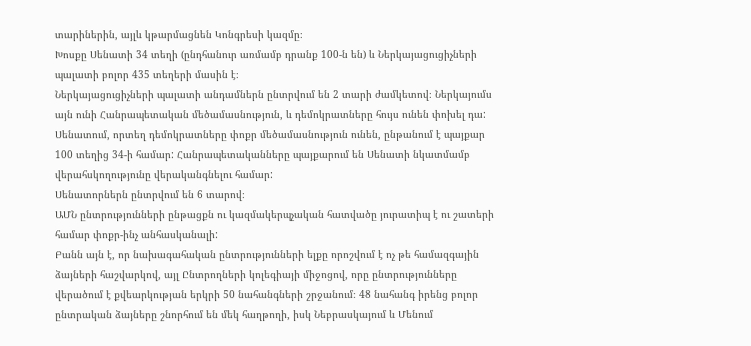տարիներին, այլև կթարմացնեն Կոնգրեսի կազմը։
Խոսքը Սենատի 34 տեղի (ընդհանուր առմամբ դրանք 100-ն են) և Ներկայացուցիչների պալատի բոլոր 435 տեղերի մասին է։
Ներկայացուցիչների պալատի անդամներն ընտրվում են 2 տարի ժամկետով։ Ներկայումս այն ունի Հանրապետական մեծամասնություն, և դեմոկրատները հույս ունեն փոխել դա: Սենատում, որտեղ դեմոկրատները փոքր մեծամասնություն ունեն, ընթանում է պայքար 100 տեղից 34-ի համար: Հանրապետականները պայքարում են Սենատի նկատմամբ վերահսկողությունը վերականգնելու համար:
Սենատորներն ընտրվում են 6 տարով։
ԱՄՆ ընտրությունների ընթացքն ու կազմակերպչական հատվածը յուրատիպ է ու շատերի համար փոքր-ինչ անհասկանալի:
Բանն այն է, որ նախագահական ընտրությունների ելքը որոշվում է ոչ թե համազգային ձայների հաշվարկով, այլ Ընտրողների կոլեգիայի միջոցով, որը ընտրությունները վերածում է քվեարկության երկրի 50 նահանգների շրջանում։ 48 նահանգ իրենց բոլոր ընտրական ձայները շնորհում են մեկ հաղթողի, իսկ Նեբրասկայում և Մենում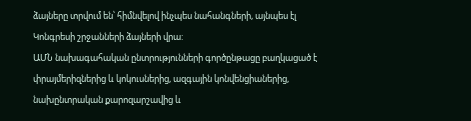ձայները տրվում են՝ հիմնվելով ինչպես նահանգների, այնպես էլ Կոնգրեսի շրջանների ձայների վրա:
ԱՄՆ նախագահական ընտրությունների գործընթացը բաղկացած է փրայմերիզներից և կոկուսներից, ազգային կոնվենցիաներից, նախընտրական քարոզարշավից և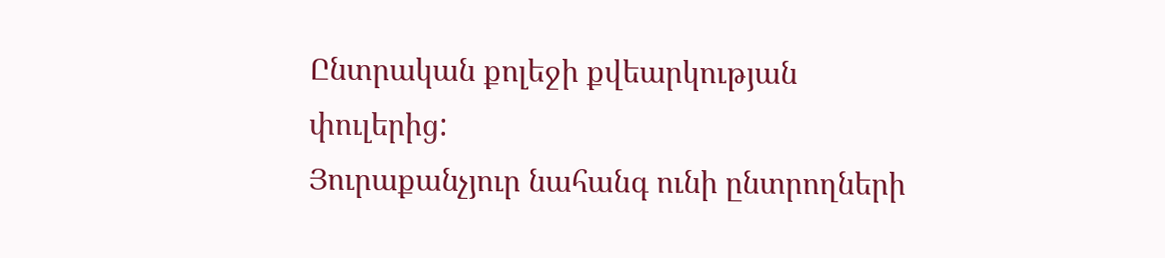Ընտրական քոլեջի քվեարկության փուլերից:
Յուրաքանչյուր նահանգ ունի ընտրողների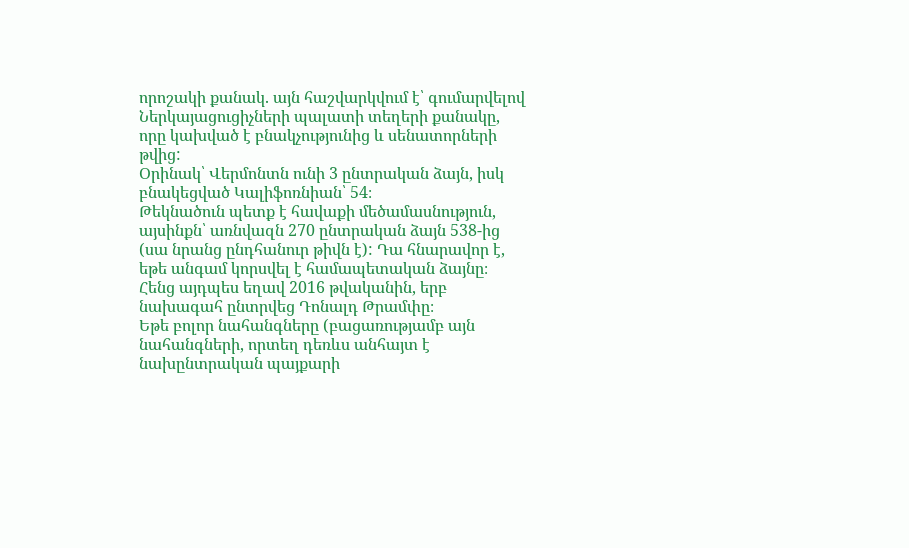որոշակի քանակ. այն հաշվարկվում է՝ գումարվելով Ներկայացուցիչների պալատի տեղերի քանակը, որը կախված է բնակչությունից և սենատորների թվից:
Օրինակ՝ Վերմոնտն ունի 3 ընտրական ձայն, իսկ բնակեցված Կալիֆոռնիան՝ 54։
Թեկնածուն պետք է հավաքի մեծամասնություն, այսինքն՝ առնվազն 270 ընտրական ձայն 538-ից (սա նրանց ընդհանուր թիվն է): Դա հնարավոր է, եթե անգամ կորսվել է համապետական ձայնը։ Հենց այդպես եղավ 2016 թվականին, երբ նախագահ ընտրվեց Դոնալդ Թրամփը։
Եթե բոլոր նահանգները (բացառությամբ այն նահանգների, որտեղ դեռևս անհայտ է նախընտրական պայքարի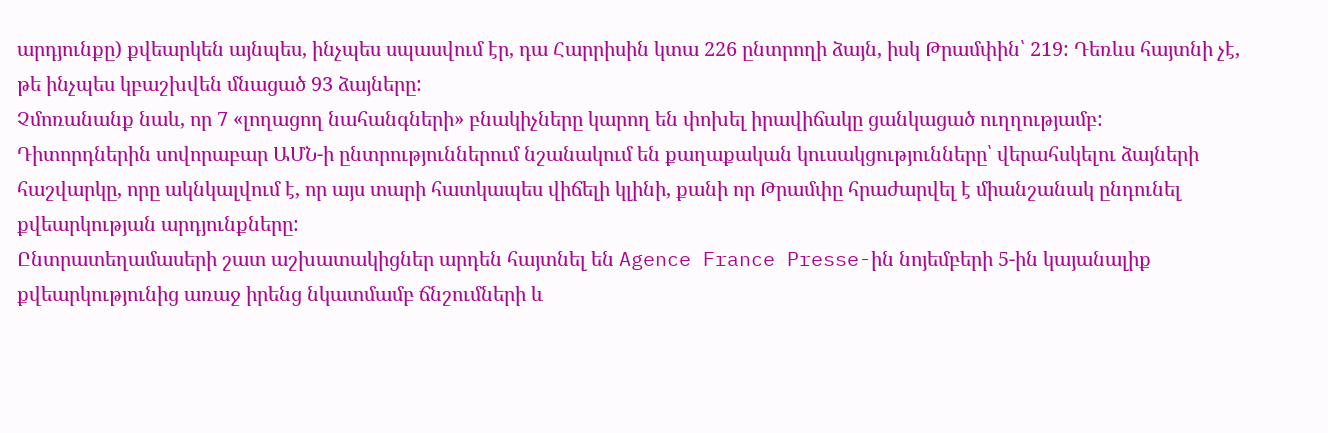արդյունքը) քվեարկեն այնպես, ինչպես սպասվում էր, դա Հարրիսին կտա 226 ընտրողի ձայն, իսկ Թրամփին՝ 219: Դեռևս հայտնի չէ, թե ինչպես կբաշխվեն մնացած 93 ձայները:
Չմոռանանք նաև, որ 7 «լողացող նահանգների» բնակիչները կարող են փոխել իրավիճակը ցանկացած ուղղությամբ:
Դիտորդներին սովորաբար ԱՄՆ-ի ընտրություններում նշանակում են քաղաքական կուսակցությունները՝ վերահսկելու ձայների հաշվարկը, որը ակնկալվում է, որ այս տարի հատկապես վիճելի կլինի, քանի որ Թրամփը հրաժարվել է միանշանակ ընդունել քվեարկության արդյունքները:
Ընտրատեղամասերի շատ աշխատակիցներ արդեն հայտնել են Agence France Presse-ին նոյեմբերի 5-ին կայանալիք քվեարկությունից առաջ իրենց նկատմամբ ճնշումների և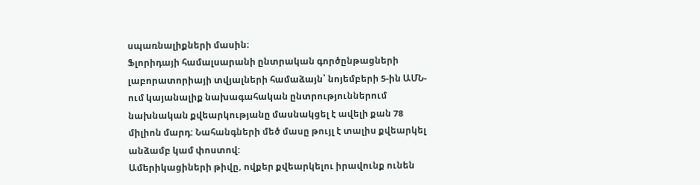սպառնալիքների մասին։
Ֆլորիդայի համալսարանի ընտրական գործընթացների լաբորատորիայի տվյալների համաձայն՝ նոյեմբերի 5-ին ԱՄՆ-ում կայանալիք նախագահական ընտրություններում նախնական քվեարկությանը մասնակցել է ավելի քան 78 միլիոն մարդ: Նահանգների մեծ մասը թույլ է տալիս քվեարկել անձամբ կամ փոստով:
Ամերիկացիների թիվը, ովքեր քվեարկելու իրավունք ունեն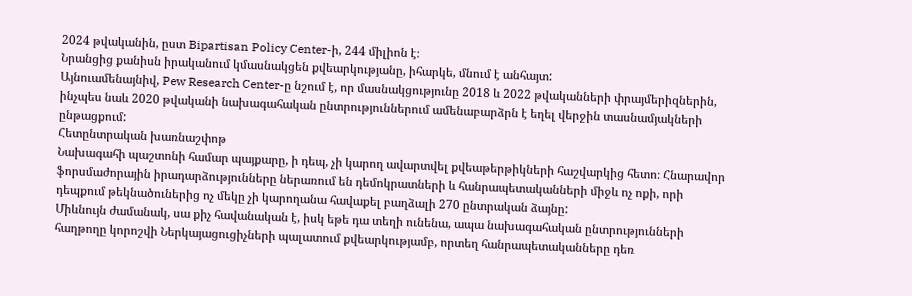2024 թվականին, ըստ Bipartisan Policy Center-ի, 244 միլիոն է։
Նրանցից քանիսն իրականում կմասնակցեն քվեարկությանը, իհարկե, մնում է անհայտ:
Այնուամենայնիվ, Pew Research Center-ը նշում է, որ մասնակցությունը 2018 և 2022 թվականների փրայմերիզներին, ինչպես նաև 2020 թվականի նախագահական ընտրություններում ամենաբարձրն է եղել վերջին տասնամյակների ընթացքում:
Հետընտրական խառնաշփոթ
Նախագահի պաշտոնի համար պայքարը, ի դեպ, չի կարող ավարտվել քվեաթերթիկների հաշվարկից հետո։ Հնարավոր ֆորսմաժորային իրադարձությունները ներառում են դեմոկրատների և հանրապետականների միջև ոչ ոքի, որի դեպքում թեկնածուներից ոչ մեկը չի կարողանա հավաքել բաղձալի 270 ընտրական ձայնը:
Միևնույն ժամանակ, սա քիչ հավանական է, իսկ եթե դա տեղի ունենա, ապա նախագահական ընտրությունների հաղթողը կորոշվի Ներկայացուցիչների պալատում քվեարկությամբ, որտեղ հանրապետականները դեռ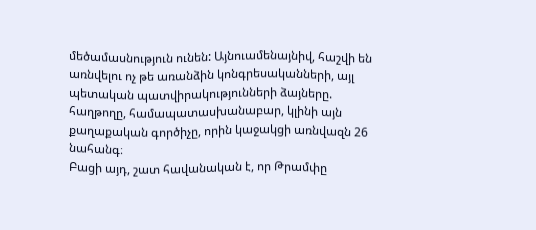մեծամասնություն ունեն: Այնուամենայնիվ, հաշվի են առնվելու ոչ թե առանձին կոնգրեսականների, այլ պետական պատվիրակությունների ձայները. հաղթողը, համապատասխանաբար, կլինի այն քաղաքական գործիչը, որին կաջակցի առնվազն 26 նահանգ։
Բացի այդ, շատ հավանական է, որ Թրամփը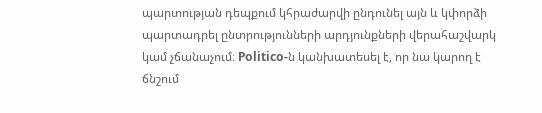պարտության դեպքում կհրաժարվի ընդունել այն և կփորձի պարտադրել ընտրությունների արդյունքների վերահաշվարկ կամ չճանաչում։ Politico-ն կանխատեսել է, որ նա կարող է ճնշում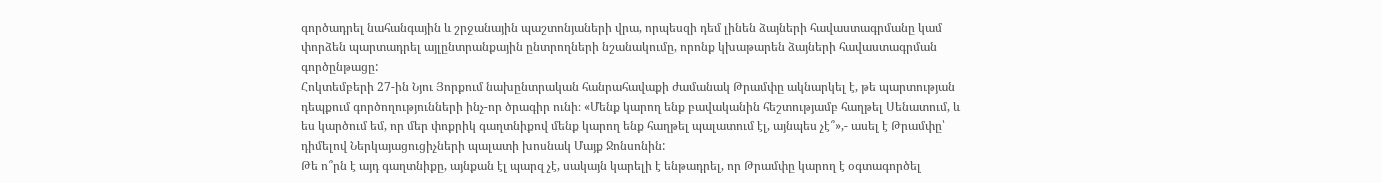գործադրել նահանգային և շրջանային պաշտոնյաների վրա, որպեսզի դեմ լինեն ձայների հավաստագրմանը կամ փորձեն պարտադրել այլընտրանքային ընտրողների նշանակումը, որոնք կխաթարեն ձայների հավաստագրման գործընթացը:
Հոկտեմբերի 27-ին Նյու Յորքում նախընտրական հանրահավաքի ժամանակ Թրամփը ակնարկել է, թե պարտության դեպքում գործողությունների ինչ-որ ծրագիր ունի։ «Մենք կարող ենք բավականին հեշտությամբ հաղթել Սենատում, և ես կարծում եմ, որ մեր փոքրիկ գաղտնիքով մենք կարող ենք հաղթել պալատում էլ, այնպես չէ՞»,- ասել է Թրամփը՝ դիմելով Ներկայացուցիչների պալատի խոսնակ Մայք Ջոնսոնին:
Թե ո՞րն է այդ գաղտնիքը, այնքան էլ պարզ չէ, սակայն կարելի է ենթադրել, որ Թրամփը կարող է օգտագործել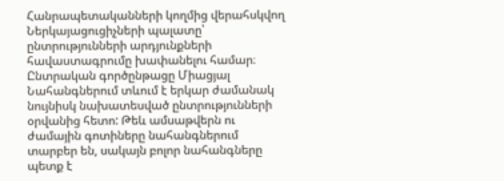Հանրապետականների կողմից վերահսկվող Ներկայացուցիչների պալատը՝ ընտրությունների արդյունքների հավաստագրումը խափանելու համար։
Ընտրական գործընթացը Միացյալ Նահանգներում տևում է երկար ժամանակ նույնիսկ նախատեսված ընտրությունների օրվանից հետո: Թեև ամսաթվերն ու ժամային գոտիները նահանգներում տարբեր են, սակայն բոլոր նահանգները պետք է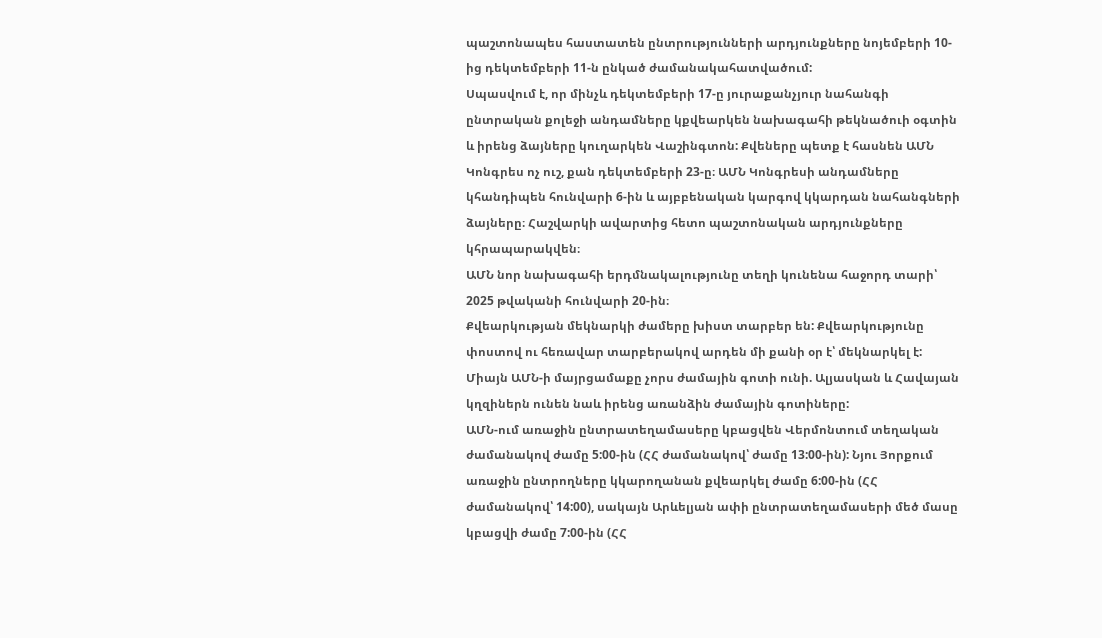պաշտոնապես հաստատեն ընտրությունների արդյունքները նոյեմբերի 10-ից դեկտեմբերի 11-ն ընկած ժամանակահատվածում:
Սպասվում է, որ մինչև դեկտեմբերի 17-ը յուրաքանչյուր նահանգի ընտրական քոլեջի անդամները կքվեարկեն նախագահի թեկնածուի օգտին և իրենց ձայները կուղարկեն Վաշինգտոն: Քվեները պետք է հասնեն ԱՄՆ Կոնգրես ոչ ուշ, քան դեկտեմբերի 23-ը։ ԱՄՆ Կոնգրեսի անդամները կհանդիպեն հունվարի 6-ին և այբբենական կարգով կկարդան նահանգների ձայները։ Հաշվարկի ավարտից հետո պաշտոնական արդյունքները կհրապարակվեն։
ԱՄՆ նոր նախագահի երդմնակալությունը տեղի կունենա հաջորդ տարի՝ 2025 թվականի հունվարի 20-ին։
Քվեարկության մեկնարկի ժամերը խիստ տարբեր են: Քվեարկությունը փոստով ու հեռավար տարբերակով արդեն մի քանի օր է՝ մեկնարկել է:
Միայն ԱՄՆ-ի մայրցամաքը չորս ժամային գոտի ունի. Ալյասկան և Հավայան կղզիներն ունեն նաև իրենց առանձին ժամային գոտիները:
ԱՄՆ-ում առաջին ընտրատեղամասերը կբացվեն Վերմոնտում տեղական ժամանակով ժամը 5:00-ին (ՀՀ ժամանակով՝ ժամը 13:00-ին): Նյու Յորքում առաջին ընտրողները կկարողանան քվեարկել ժամը 6:00-ին (ՀՀ ժամանակով՝ 14:00), սակայն Արևելյան ափի ընտրատեղամասերի մեծ մասը կբացվի ժամը 7:00-ին (ՀՀ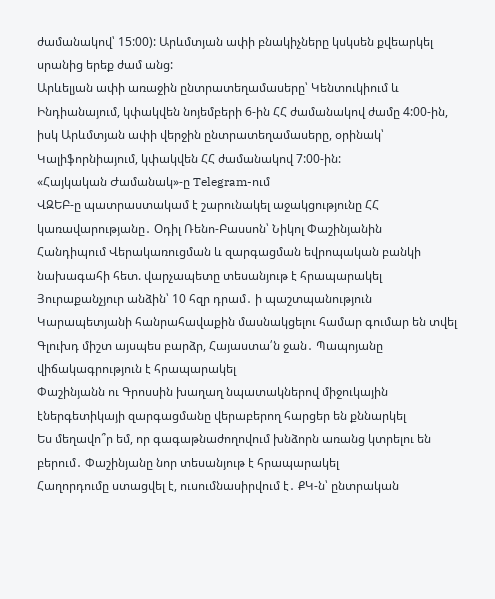ժամանակով՝ 15:00): Արևմտյան ափի բնակիչները կսկսեն քվեարկել սրանից երեք ժամ անց:
Արևելյան ափի առաջին ընտրատեղամասերը՝ Կենտուկիում և Ինդիանայում, կփակվեն նոյեմբերի 6-ին ՀՀ ժամանակով ժամը 4:00-ին, իսկ Արևմտյան ափի վերջին ընտրատեղամասերը, օրինակ՝ Կալիֆորնիայում, կփակվեն ՀՀ ժամանակով 7:00-ին:
«Հայկական Ժամանակ»-ը Telegram-ում
ՎԶԵԲ-ը պատրաստակամ է շարունակել աջակցությունը ՀՀ կառավարությանը․ Օդիլ Ռենո-Բասսոն՝ Նիկոլ Փաշինյանին
Հանդիպում Վերակառուցման և զարգացման եվրոպական բանկի նախագահի հետ. վարչապետը տեսանյութ է հրապարակել
Յուրաքանչյուր անձին՝ 10 հզր դրամ․ ի պաշտպանություն Կարապետյանի հանրահավաքին մասնակցելու համար գումար են տվել
Գլուխդ միշտ այսպես բարձր, Հայաստա՛ն ջան․ Պապոյանը վիճակագրություն է հրապարակել
Փաշինյանն ու Գրոսսին խաղաղ նպատակներով միջուկային էներգետիկայի զարգացմանը վերաբերող հարցեր են քննարկել
Ես մեղավո՞ր եմ, որ գագաթնաժողովում խնձորն առանց կտրելու են բերում․ Փաշինյանը նոր տեսանյութ է հրապարակել
Հաղորդումը ստացվել է, ուսումնասիրվում է․ ՔԿ-ն՝ ընտրական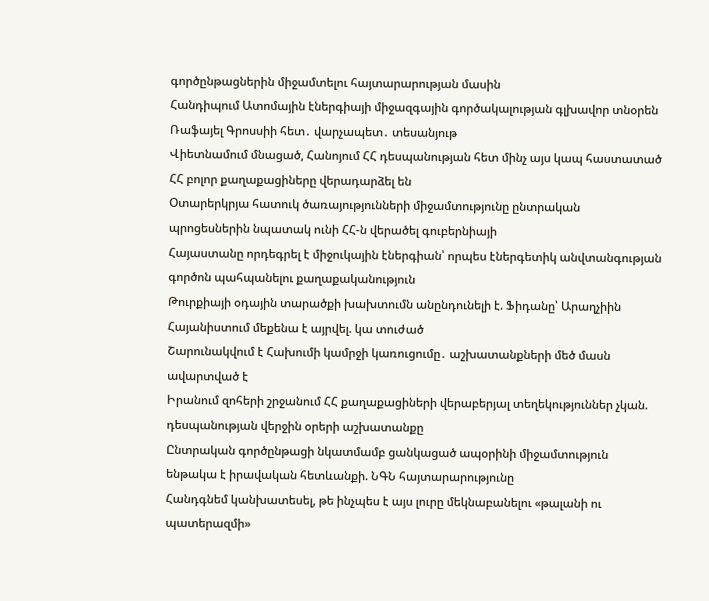գործընթացներին միջամտելու հայտարարության մասին
Հանդիպում Ատոմային էներգիայի միջազգային գործակալության գլխավոր տնօրեն Ռաֆայել Գրոսսիի հետ․ վարչապետ․ տեսանյութ
Վիետնամում մնացած, Հանոյում ՀՀ դեսպանության հետ մինչ այս կապ հաստատած ՀՀ բոլոր քաղաքացիները վերադարձել են
Օտարերկրյա հատուկ ծառայությունների միջամտությունը ընտրական պրոցեսներին նպատակ ունի ՀՀ-ն վերածել գուբերնիայի
Հայաստանը որդեգրել է միջուկային էներգիան՝ որպես էներգետիկ անվտանգության գործոն պահպանելու քաղաքականություն
Թուրքիայի օդային տարածքի խախտումն անընդունելի է. Ֆիդանը՝ Արաղչիին
Հայանիստում մեքենա է այրվել. կա տուժած
Շարունակվում է Հախումի կամրջի կառուցումը․ աշխատանքների մեծ մասն ավարտված է
Իրանում զոհերի շրջանում ՀՀ քաղաքացիների վերաբերյալ տեղեկություններ չկան. դեսպանության վերջին օրերի աշխատանքը
Ընտրական գործընթացի նկատմամբ ցանկացած ապօրինի միջամտություն ենթակա է իրավական հետևանքի. ՆԳՆ հայտարարությունը
Հանդգնեմ կանխատեսել, թե ինչպես է այս լուրը մեկնաբանելու «թալանի ու պատերազմի»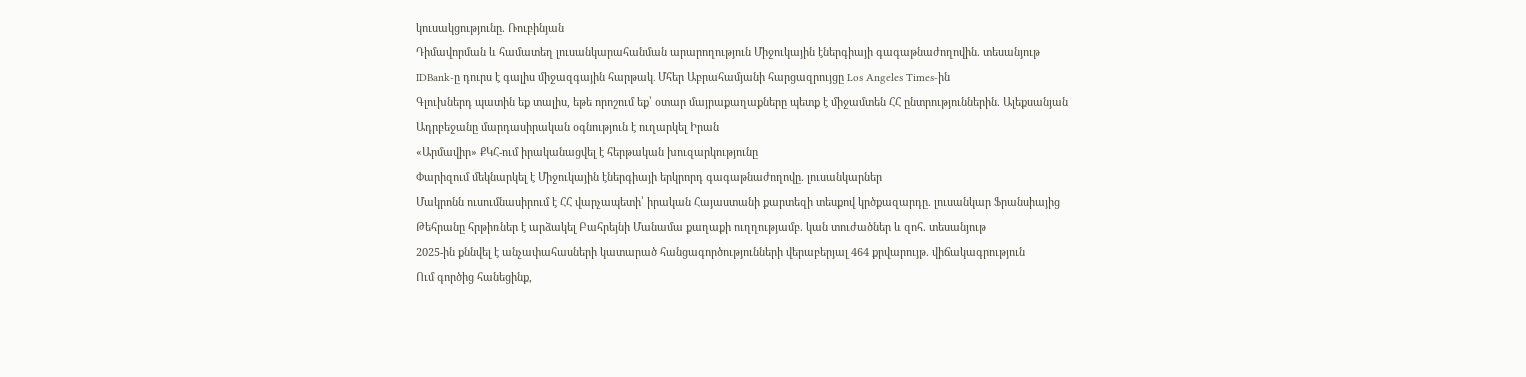կուսակցությունը. Ռուբինյան
Դիմավորման և համատեղ լուսանկարահանման արարողություն Միջուկային էներգիայի գագաթնաժողովին. տեսանյութ
IDBank-ը դուրս է գալիս միջազգային հարթակ․ Մհեր Աբրահամյանի հարցազրույցը Los Angeles Times-ին
Գլուխներդ պատին եք տալիս, եթե որոշում եք՝ օտար մայրաքաղաքները պետք է միջամտեն ՀՀ ընտրություններին. Ալեքսանյան
Ադրբեջանը մարդասիրական օգնություն է ուղարկել Իրան
«Արմավիր» ՔԿՀ-ում իրականացվել է հերթական խուզարկությունը
Փարիզում մեկնարկել է Միջուկային էներգիայի երկրորդ գագաթնաժողովը. լուսանկարներ
Մակրոնն ուսումնասիրում է ՀՀ վարչապետի՝ իրական Հայաստանի քարտեզի տեսքով կրծքազարդը. լուսանկար Ֆրանսիայից
Թեհրանը հրթիռներ է արձակել Բահրեյնի Մանամա քաղաքի ուղղությամբ. կան տուժածներ և զոհ. տեսանյութ
2025-ին քննվել է անչափահասների կատարած հանցագործությունների վերաբերյալ 464 քրվարույթ. վիճակագրություն
Ում գործից հանեցինք,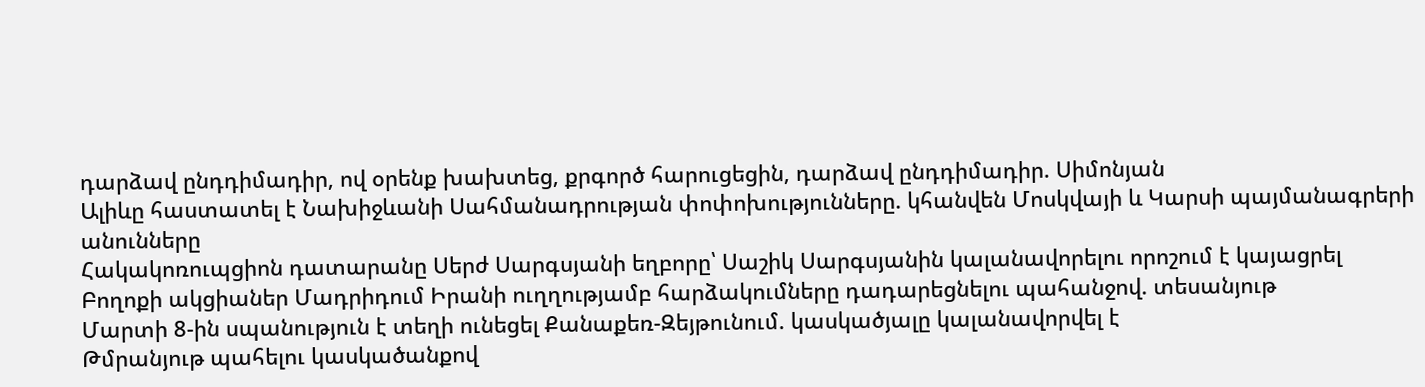դարձավ ընդդիմադիր, ով օրենք խախտեց, քրգործ հարուցեցին, դարձավ ընդդիմադիր. Սիմոնյան
Ալիևը հաստատել է Նախիջևանի Սահմանադրության փոփոխությունները. կհանվեն Մոսկվայի և Կարսի պայմանագրերի անունները
Հակակոռուպցիոն դատարանը Սերժ Սարգսյանի եղբորը՝ Սաշիկ Սարգսյանին կալանավորելու որոշում է կայացրել
Բողոքի ակցիաներ Մադրիդում Իրանի ուղղությամբ հարձակումները դադարեցնելու պահանջով. տեսանյութ
Մարտի 8-ին սպանություն է տեղի ունեցել Քանաքեռ-Զեյթունում. կասկածյալը կալանավորվել է
Թմրանյութ պահելու կասկածանքով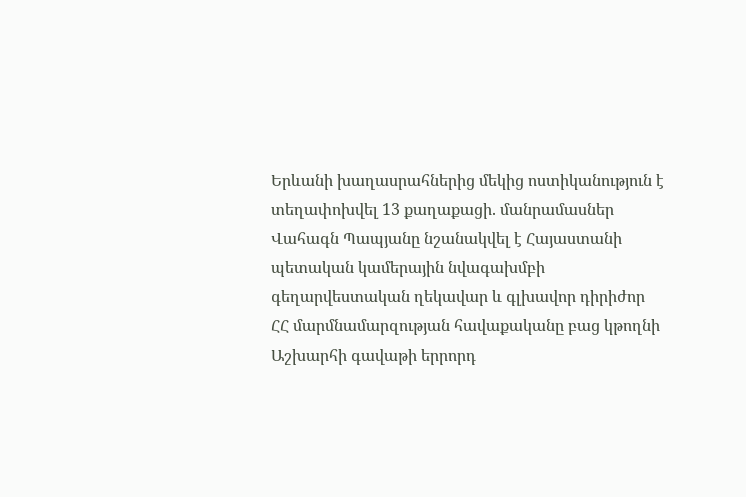Երևանի խաղասրահներից մեկից ոստիկանություն է տեղափոխվել 13 քաղաքացի. մանրամասներ
Վահագն Պապյանը նշանակվել է Հայաստանի պետական կամերային նվագախմբի գեղարվեստական ղեկավար և գլխավոր դիրիժոր
ՀՀ մարմնամարզության հավաքականը բաց կթողնի Աշխարհի գավաթի երրորդ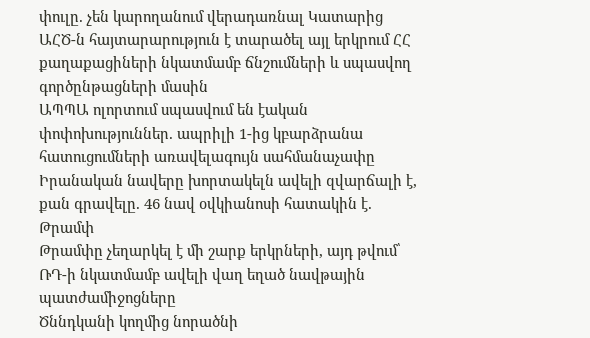փուլը. չեն կարողանում վերադառնալ Կատարից
ԱՀԾ-ն հայտարարություն է տարածել այլ երկրում ՀՀ քաղաքացիների նկատմամբ ճնշումների և սպասվող գործընթացների մասին
ԱՊՊԱ ոլորտում սպասվում են էական փոփոխություններ. ապրիլի 1-ից կբարձրանա հատուցումների առավելագույն սահմանաչափը
Իրանական նավերը խորտակելն ավելի զվարճալի է, քան գրավելը. 46 նավ օվկիանոսի հատակին է. Թրամփ
Թրամփը չեղարկել է մի շարք երկրների, այդ թվում՝ ՌԴ-ի նկատմամբ ավելի վաղ եղած նավթային պատժամիջոցները
Ծննդկանի կողմից նորածնի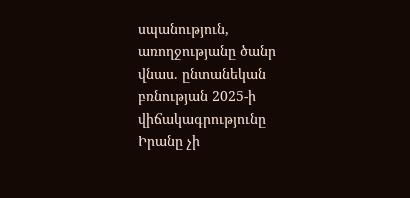սպանություն, առողջությանը ծանր վնաս. ընտանեկան բռնության 2025-ի վիճակագրությունը
Իրանը չի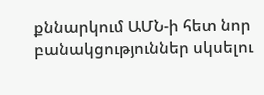քննարկում ԱՄՆ-ի հետ նոր բանակցություններ սկսելու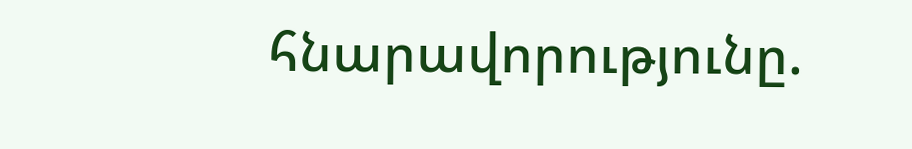հնարավորությունը.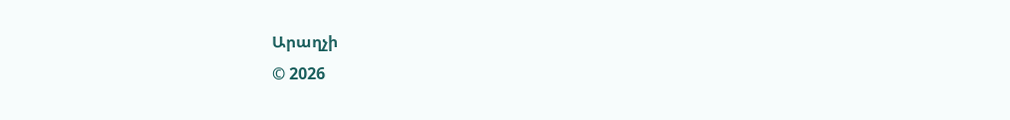Արաղչի
© 2026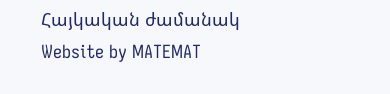Հայկական ժամանակ
Website by MATEMAT